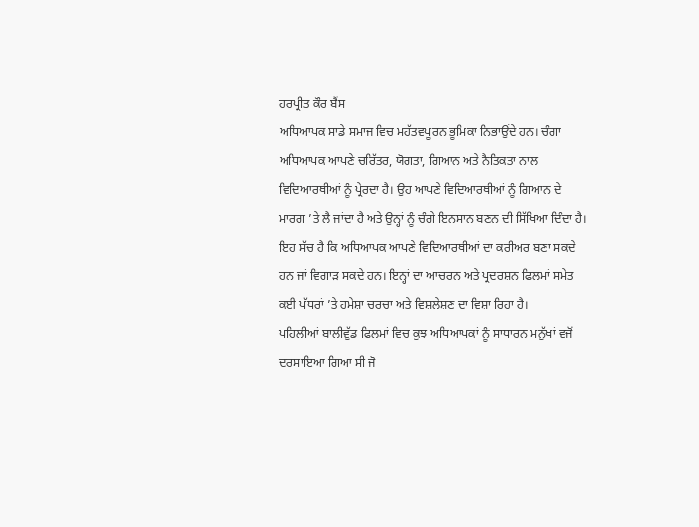ਹਰਪ੍ਰੀਤ ਕੌਰ ਬੈਂਸ
ਅਧਿਆਪਕ ਸਾਡੇ ਸਮਾਜ ਵਿਚ ਮਹੱਤਵਪੂਰਨ ਭੂਮਿਕਾ ਨਿਭਾਉਂਦੇ ਹਨ। ਚੰਗਾ ਅਧਿਆਪਕ ਆਪਣੇ ਚਰਿੱਤਰ, ਯੋਗਤਾ, ਗਿਆਨ ਅਤੇ ਨੈਤਿਕਤਾ ਨਾਲ ਵਿਦਿਆਰਥੀਆਂ ਨੂੰ ਪ੍ਰੇਰਦਾ ਹੈ। ਉਹ ਆਪਣੇ ਵਿਦਿਆਰਥੀਆਂ ਨੂੰ ਗਿਆਨ ਦੇ ਮਾਰਗ ’ਤੇ ਲੈ ਜਾਂਦਾ ਹੈ ਅਤੇ ਉਨ੍ਹਾਂ ਨੂੰ ਚੰਗੇ ਇਨਸਾਨ ਬਣਨ ਦੀ ਸਿੱਖਿਆ ਦਿੰਦਾ ਹੈ। ਇਹ ਸੱਚ ਹੈ ਕਿ ਅਧਿਆਪਕ ਆਪਣੇ ਵਿਦਿਆਰਥੀਆਂ ਦਾ ਕਰੀਅਰ ਬਣਾ ਸਕਦੇ ਹਨ ਜਾਂ ਵਿਗਾੜ ਸਕਦੇ ਹਨ। ਇਨ੍ਹਾਂ ਦਾ ਆਚਰਨ ਅਤੇ ਪ੍ਰਦਰਸ਼ਨ ਫਿਲਮਾਂ ਸਮੇਤ ਕਈ ਪੱਧਰਾਂ ’ਤੇ ਹਮੇਸ਼ਾ ਚਰਚਾ ਅਤੇ ਵਿਸ਼ਲੇਸ਼ਣ ਦਾ ਵਿਸ਼ਾ ਰਿਹਾ ਹੈ।
ਪਹਿਲੀਆਂ ਬਾਲੀਵੁੱਡ ਫਿਲਮਾਂ ਵਿਚ ਕੁਝ ਅਧਿਆਪਕਾਂ ਨੂੰ ਸਾਧਾਰਨ ਮਨੁੱਖਾਂ ਵਜੋਂ ਦਰਸਾਇਆ ਗਿਆ ਸੀ ਜੋ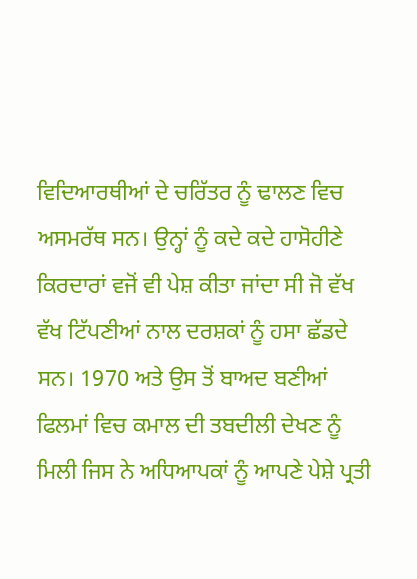ਵਿਦਿਆਰਥੀਆਂ ਦੇ ਚਰਿੱਤਰ ਨੂੰ ਢਾਲਣ ਵਿਚ ਅਸਮਰੱਥ ਸਨ। ਉਨ੍ਹਾਂ ਨੂੰ ਕਦੇ ਕਦੇ ਹਾਸੋਹੀਣੇ ਕਿਰਦਾਰਾਂ ਵਜੋਂ ਵੀ ਪੇਸ਼ ਕੀਤਾ ਜਾਂਦਾ ਸੀ ਜੋ ਵੱਖ ਵੱਖ ਟਿੱਪਣੀਆਂ ਨਾਲ ਦਰਸ਼ਕਾਂ ਨੂੰ ਹਸਾ ਛੱਡਦੇ ਸਨ। 1970 ਅਤੇ ਉਸ ਤੋਂ ਬਾਅਦ ਬਣੀਆਂ ਫਿਲਮਾਂ ਵਿਚ ਕਮਾਲ ਦੀ ਤਬਦੀਲੀ ਦੇਖਣ ਨੂੰ ਮਿਲੀ ਜਿਸ ਨੇ ਅਧਿਆਪਕਾਂ ਨੂੰ ਆਪਣੇ ਪੇਸ਼ੇ ਪ੍ਰਤੀ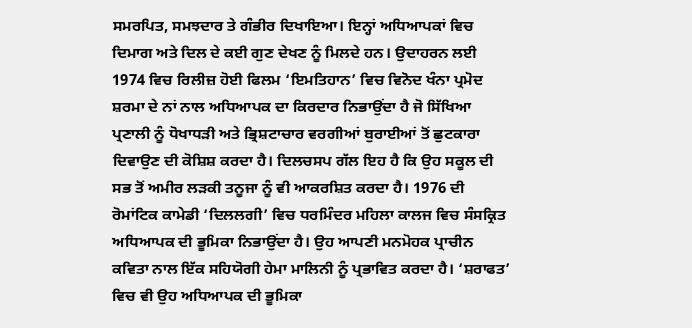ਸਮਰਪਿਤ, ਸਮਝਦਾਰ ਤੇ ਗੰਭੀਰ ਦਿਖਾਇਆ। ਇਨ੍ਹਾਂ ਅਧਿਆਪਕਾਂ ਵਿਚ ਦਿਮਾਗ ਅਤੇ ਦਿਲ ਦੇ ਕਈ ਗੁਣ ਦੇਖਣ ਨੂੰ ਮਿਲਦੇ ਹਨ। ਉਦਾਹਰਨ ਲਈ 1974 ਵਿਚ ਰਿਲੀਜ਼ ਹੋਈ ਫਿਲਮ ‘ਇਮਤਿਹਾਨ’ ਵਿਚ ਵਿਨੋਦ ਖੰਨਾ ਪ੍ਰਮੋਦ ਸ਼ਰਮਾ ਦੇ ਨਾਂ ਨਾਲ ਅਧਿਆਪਕ ਦਾ ਕਿਰਦਾਰ ਨਿਭਾਉਂਦਾ ਹੈ ਜੋ ਸਿੱਖਿਆ ਪ੍ਰਣਾਲੀ ਨੂੰ ਧੋਖਾਧੜੀ ਅਤੇ ਭ੍ਰਿਸ਼ਟਾਚਾਰ ਵਰਗੀਆਂ ਬੁਰਾਈਆਂ ਤੋਂ ਛੁਟਕਾਰਾ ਦਿਵਾਉਣ ਦੀ ਕੋਸ਼ਿਸ਼ ਕਰਦਾ ਹੈ। ਦਿਲਚਸਪ ਗੱਲ ਇਹ ਹੈ ਕਿ ਉਹ ਸਕੂਲ ਦੀ ਸਭ ਤੋਂ ਅਮੀਰ ਲੜਕੀ ਤਨੂਜਾ ਨੂੰ ਵੀ ਆਕਰਸ਼ਿਤ ਕਰਦਾ ਹੈ। 1976 ਦੀ ਰੋਮਾਂਟਿਕ ਕਾਮੇਡੀ ‘ਦਿਲਲਗੀ’ ਵਿਚ ਧਰਮਿੰਦਰ ਮਹਿਲਾ ਕਾਲਜ ਵਿਚ ਸੰਸਕ੍ਰਿਤ ਅਧਿਆਪਕ ਦੀ ਭੂਮਿਕਾ ਨਿਭਾਉਂਦਾ ਹੈ। ਉਹ ਆਪਣੀ ਮਨਮੋਹਕ ਪ੍ਰਾਚੀਨ ਕਵਿਤਾ ਨਾਲ ਇੱਕ ਸਹਿਯੋਗੀ ਹੇਮਾ ਮਾਲਿਨੀ ਨੂੰ ਪ੍ਰਭਾਵਿਤ ਕਰਦਾ ਹੈ। ‘ਸ਼ਰਾਫਤ’ ਵਿਚ ਵੀ ਉਹ ਅਧਿਆਪਕ ਦੀ ਭੂਮਿਕਾ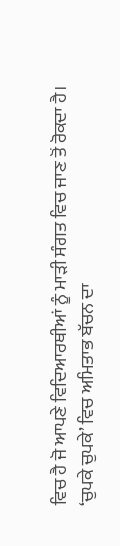ਵਿਚ ਹੈ ਜੋ ਆਪਣੇ ਵਿਦਿਆਰਥੀਆਂ ਨੂੰ ਮਾੜੀ ਸੰਗਤ ਵਿਚ ਜਾਣ ਤੋਂ ਰੋਕਦਾ ਹੈ।
‘ਚੁਪਕੇ ਚੁਪਕੇ’ ਵਿਚ ਅਮਿਤਾਭ ਬੱਚਨ ਦਾ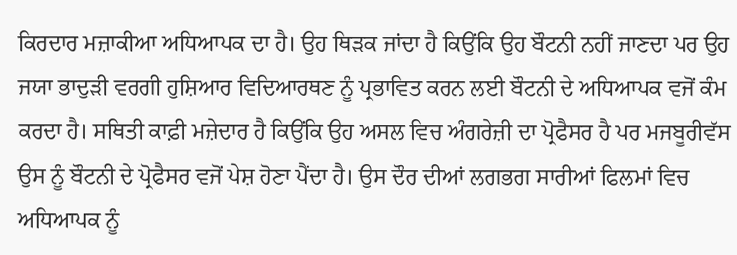ਕਿਰਦਾਰ ਮਜ਼ਾਕੀਆ ਅਧਿਆਪਕ ਦਾ ਹੈ। ਉਹ ਥਿੜਕ ਜਾਂਦਾ ਹੈ ਕਿਉਂਕਿ ਉਹ ਬੌਟਨੀ ਨਹੀਂ ਜਾਣਦਾ ਪਰ ਉਹ ਜਯਾ ਭਾਦੁੜੀ ਵਰਗੀ ਹੁਸ਼ਿਆਰ ਵਿਦਿਆਰਥਣ ਨੂੰ ਪ੍ਰਭਾਵਿਤ ਕਰਨ ਲਈ ਬੌਟਨੀ ਦੇ ਅਧਿਆਪਕ ਵਜੋਂ ਕੰਮ ਕਰਦਾ ਹੈ। ਸਥਿਤੀ ਕਾਫ਼ੀ ਮਜ਼ੇਦਾਰ ਹੈ ਕਿਉਂਕਿ ਉਹ ਅਸਲ ਵਿਚ ਅੰਗਰੇਜ਼ੀ ਦਾ ਪ੍ਰੋਫੈਸਰ ਹੈ ਪਰ ਮਜਬੂਰੀਵੱਸ ਉਸ ਨੂੰ ਬੌਟਨੀ ਦੇ ਪ੍ਰੋਫੈਸਰ ਵਜੋਂ ਪੇਸ਼ ਹੋਣਾ ਪੈਂਦਾ ਹੈ। ਉਸ ਦੌਰ ਦੀਆਂ ਲਗਭਗ ਸਾਰੀਆਂ ਫਿਲਮਾਂ ਵਿਚ ਅਧਿਆਪਕ ਨੂੰ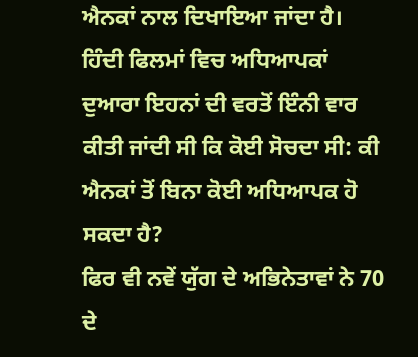ਐਨਕਾਂ ਨਾਲ ਦਿਖਾਇਆ ਜਾਂਦਾ ਹੈ। ਹਿੰਦੀ ਫਿਲਮਾਂ ਵਿਚ ਅਧਿਆਪਕਾਂ ਦੁਆਰਾ ਇਹਨਾਂ ਦੀ ਵਰਤੋਂ ਇੰਨੀ ਵਾਰ ਕੀਤੀ ਜਾਂਦੀ ਸੀ ਕਿ ਕੋਈ ਸੋਚਦਾ ਸੀ: ਕੀ ਐਨਕਾਂ ਤੋਂ ਬਿਨਾ ਕੋਈ ਅਧਿਆਪਕ ਹੋ ਸਕਦਾ ਹੈ?
ਫਿਰ ਵੀ ਨਵੇਂ ਯੁੱਗ ਦੇ ਅਭਿਨੇਤਾਵਾਂ ਨੇ 70 ਦੇ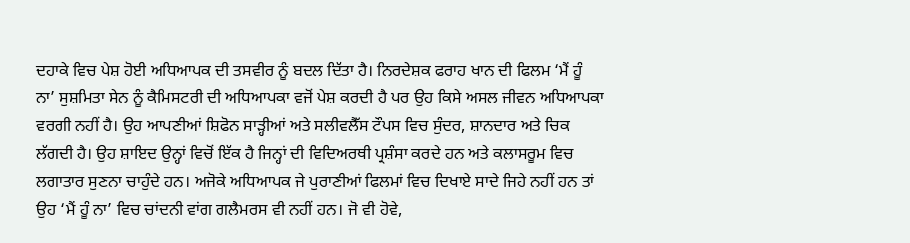ਦਹਾਕੇ ਵਿਚ ਪੇਸ਼ ਹੋਈ ਅਧਿਆਪਕ ਦੀ ਤਸਵੀਰ ਨੂੰ ਬਦਲ ਦਿੱਤਾ ਹੈ। ਨਿਰਦੇਸ਼ਕ ਫਰਾਹ ਖਾਨ ਦੀ ਫਿਲਮ ‘ਮੈਂ ਹੂੰ ਨਾ’ ਸੁਸ਼ਮਿਤਾ ਸੇਨ ਨੂੰ ਕੈਮਿਸਟਰੀ ਦੀ ਅਧਿਆਪਕਾ ਵਜੋਂ ਪੇਸ਼ ਕਰਦੀ ਹੈ ਪਰ ਉਹ ਕਿਸੇ ਅਸਲ ਜੀਵਨ ਅਧਿਆਪਕਾ ਵਰਗੀ ਨਹੀਂ ਹੈ। ਉਹ ਆਪਣੀਆਂ ਸ਼ਿਫੋਨ ਸਾੜ੍ਹੀਆਂ ਅਤੇ ਸਲੀਵਲੈੱਸ ਟੌਪਸ ਵਿਚ ਸੁੰਦਰ, ਸ਼ਾਨਦਾਰ ਅਤੇ ਚਿਕ ਲੱਗਦੀ ਹੈ। ਉਹ ਸ਼ਾਇਦ ਉਨ੍ਹਾਂ ਵਿਚੋਂ ਇੱਕ ਹੈ ਜਿਨ੍ਹਾਂ ਦੀ ਵਿਦਿਅਰਥੀ ਪ੍ਰਸ਼ੰਸਾ ਕਰਦੇ ਹਨ ਅਤੇ ਕਲਾਸਰੂਮ ਵਿਚ ਲਗਾਤਾਰ ਸੁਣਨਾ ਚਾਹੁੰਦੇ ਹਨ। ਅਜੋਕੇ ਅਧਿਆਪਕ ਜੇ ਪੁਰਾਣੀਆਂ ਫਿਲਮਾਂ ਵਿਚ ਦਿਖਾਏ ਸਾਦੇ ਜਿਹੇ ਨਹੀਂ ਹਨ ਤਾਂ ਉਹ ‘ਮੈਂ ਹੂੰ ਨਾ’ ਵਿਚ ਚਾਂਦਨੀ ਵਾਂਗ ਗਲੈਮਰਸ ਵੀ ਨਹੀਂ ਹਨ। ਜੋ ਵੀ ਹੋਵੇ,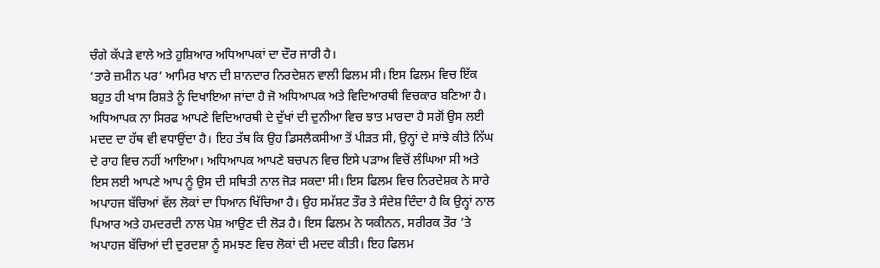ਚੰਗੇ ਕੱਪੜੇ ਵਾਲੇ ਅਤੇ ਹੁਸ਼ਿਆਰ ਅਧਿਆਪਕਾਂ ਦਾ ਦੌਰ ਜਾਰੀ ਹੈ।
‘ਤਾਰੇ ਜ਼ਮੀਨ ਪਰ’ ਆਮਿਰ ਖਾਨ ਦੀ ਸ਼ਾਨਦਾਰ ਨਿਰਦੇਸ਼ਨ ਵਾਲੀ ਫਿਲਮ ਸੀ। ਇਸ ਫਿਲਮ ਵਿਚ ਇੱਕ ਬਹੁਤ ਹੀ ਖਾਸ ਰਿਸ਼ਤੇ ਨੂੰ ਦਿਖਾਇਆ ਜਾਂਦਾ ਹੈ ਜੋ ਅਧਿਆਪਕ ਅਤੇ ਵਿਦਿਆਰਥੀ ਵਿਚਕਾਰ ਬਣਿਆ ਹੈ। ਅਧਿਆਪਕ ਨਾ ਸਿਰਫ ਆਪਣੇ ਵਿਦਿਆਰਥੀ ਦੇ ਦੁੱਖਾਂ ਦੀ ਦੁਨੀਆ ਵਿਚ ਝਾਤ ਮਾਰਦਾ ਹੈ ਸਗੋਂ ਉਸ ਲਈ ਮਦਦ ਦਾ ਹੱਥ ਵੀ ਵਧਾਉਂਦਾ ਹੈ। ਇਹ ਤੱਥ ਕਿ ਉਹ ਡਿਸਲੈਕਸੀਆ ਤੋਂ ਪੀੜਤ ਸੀ, ਉਨ੍ਹਾਂ ਦੇ ਸਾਂਝੇ ਕੀਤੇ ਨਿੱਘ ਦੇ ਰਾਹ ਵਿਚ ਨਹੀਂ ਆਇਆ। ਅਧਿਆਪਕ ਆਪਣੇ ਬਚਪਨ ਵਿਚ ਇਸੇ ਪੜਾਅ ਵਿਚੋਂ ਲੰਘਿਆ ਸੀ ਅਤੇ ਇਸ ਲਈ ਆਪਣੇ ਆਪ ਨੂੰ ਉਸ ਦੀ ਸਥਿਤੀ ਨਾਲ ਜੋੜ ਸਕਦਾ ਸੀ। ਇਸ ਫਿਲਮ ਵਿਚ ਨਿਰਦੇਸ਼ਕ ਨੇ ਸਾਰੇ ਅਪਾਹਜ ਬੱਚਿਆਂ ਵੱਲ ਲੋਕਾਂ ਦਾ ਧਿਆਨ ਖਿੱਚਿਆ ਹੈ। ਉਹ ਸਮੱਸ਼ਟ ਤੌਰ ਤੇ ਸੰਦੇਸ਼ ਦਿੰਦਾ ਹੈ ਕਿ ਉਨ੍ਹਾਂ ਨਾਲ ਪਿਆਰ ਅਤੇ ਹਮਦਰਦੀ ਨਾਲ ਪੇਸ਼ ਆਉਣ ਦੀ ਲੋੜ ਹੈ। ਇਸ ਫਿਲਮ ਨੇ ਯਕੀਨਨ, ਸਰੀਰਕ ਤੌਰ ’ਤੇ ਅਪਾਹਜ ਬੱਚਿਆਂ ਦੀ ਦੁਰਦਸ਼ਾ ਨੂੰ ਸਮਝਣ ਵਿਚ ਲੋਕਾਂ ਦੀ ਮਦਦ ਕੀਤੀ। ਇਹ ਫਿਲਮ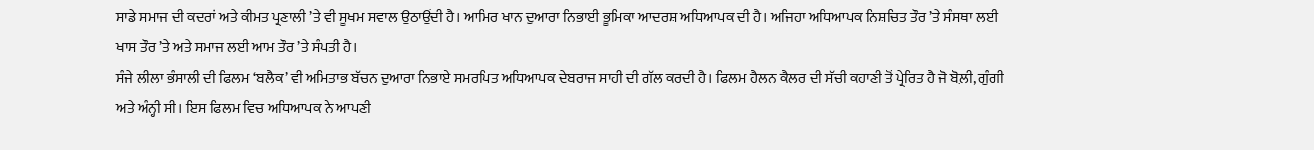ਸਾਡੇ ਸਮਾਜ ਦੀ ਕਦਰਾਂ ਅਤੇ ਕੀਮਤ ਪ੍ਰਣਾਲੀ ’ਤੇ ਵੀ ਸੂਖਮ ਸਵਾਲ ਉਠਾਉਂਦੀ ਹੈ। ਆਮਿਰ ਖਾਨ ਦੁਆਰਾ ਨਿਭਾਈ ਭੂਮਿਕਾ ਆਦਰਸ਼ ਅਧਿਆਪਕ ਦੀ ਹੈ। ਅਜਿਹਾ ਅਧਿਆਪਕ ਨਿਸ਼ਚਿਤ ਤੌਰ ’ਤੇ ਸੰਸਥਾ ਲਈ ਖਾਸ ਤੌਰ ’ਤੇ ਅਤੇ ਸਮਾਜ ਲਈ ਆਮ ਤੌਰ ’ਤੇ ਸੰਪਤੀ ਹੈ।
ਸੰਜੇ ਲੀਲਾ ਭੰਸਾਲੀ ਦੀ ਫਿਲਮ ‘ਬਲੈਕ’ ਵੀ ਅਮਿਤਾਭ ਬੱਚਨ ਦੁਆਰਾ ਨਿਭਾਏ ਸਮਰਪਿਤ ਅਧਿਆਪਕ ਦੇਬਰਾਜ ਸਾਹੀ ਦੀ ਗੱਲ ਕਰਦੀ ਹੈ। ਫਿਲਮ ਹੈਲਨ ਕੈਲਰ ਦੀ ਸੱਚੀ ਕਹਾਣੀ ਤੋਂ ਪ੍ਰੇਰਿਤ ਹੈ ਜੋ ਬੋਲ਼ੀ, ਗੁੰਗੀ ਅਤੇ ਅੰਨ੍ਹੀ ਸੀ। ਇਸ ਫਿਲਮ ਵਿਚ ਅਧਿਆਪਕ ਨੇ ਆਪਣੀ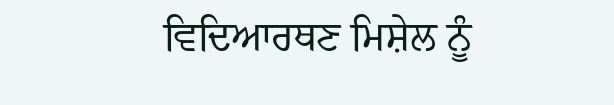ਵਿਦਿਆਰਥਣ ਮਿਸ਼ੇਲ ਨੂੰ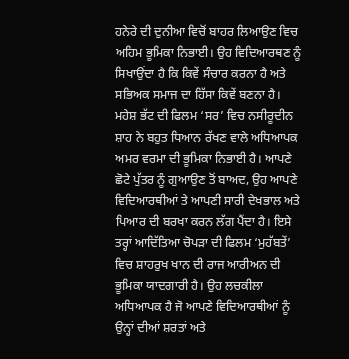ਹਨੇਰੇ ਦੀ ਦੁਨੀਆ ਵਿਚੋਂ ਬਾਹਰ ਲਿਆਉਣ ਵਿਚ ਅਹਿਮ ਭੂਮਿਕਾ ਨਿਭਾਈ। ਉਹ ਵਿਦਿਆਰਥਣ ਨੂੰ ਸਿਖਾਉਂਦਾ ਹੈ ਕਿ ਕਿਵੇਂ ਸੰਚਾਰ ਕਰਨਾ ਹੈ ਅਤੇ ਸਭਿਅਕ ਸਮਾਜ ਦਾ ਹਿੱਸਾ ਕਿਵੇਂ ਬਣਨਾ ਹੈ।
ਮਹੇਸ਼ ਭੱਟ ਦੀ ਫਿਲਮ ‘ਸਰ’ ਵਿਚ ਨਸੀਰੂਦੀਨ ਸ਼ਾਹ ਨੇ ਬਹੁਤ ਧਿਆਨ ਰੱਖਣ ਵਾਲੇ ਅਧਿਆਪਕ ਅਮਰ ਵਰਮਾ ਦੀ ਭੂਮਿਕਾ ਨਿਭਾਈ ਹੈ। ਆਪਣੇ ਛੋਟੇ ਪੁੱਤਰ ਨੂੰ ਗੁਆਉਣ ਤੋਂ ਬਾਅਦ, ਉਹ ਆਪਣੇ ਵਿਦਿਆਰਥੀਆਂ ਤੇ ਆਪਣੀ ਸਾਰੀ ਦੇਖਭਾਲ ਅਤੇ ਪਿਆਰ ਦੀ ਬਰਖਾ ਕਰਨ ਲੱਗ ਪੈਂਦਾ ਹੈ। ਇਸੇ ਤਰ੍ਹਾਂ ਆਦਿੱਤਿਆ ਚੋਪੜਾ ਦੀ ਫਿਲਮ ‘ਮੁਹੱਬਤੇਂ’ ਵਿਚ ਸ਼ਾਹਰੁਖ ਖਾਨ ਦੀ ਰਾਜ ਆਰੀਅਨ ਦੀ ਭੂਮਿਕਾ ਯਾਦਗਾਰੀ ਹੈ। ਉਹ ਲਚਕੀਲਾ ਅਧਿਆਪਕ ਹੈ ਜੋ ਆਪਣੇ ਵਿਦਿਆਰਥੀਆਂ ਨੂੰ ਉਨ੍ਹਾਂ ਦੀਆਂ ਸ਼ਰਤਾਂ ਅਤੇ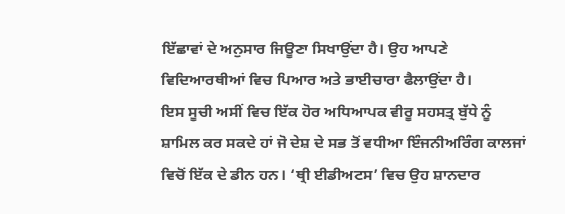ਇੱਛਾਵਾਂ ਦੇ ਅਨੁਸਾਰ ਜਿਊਣਾ ਸਿਖਾਉਂਦਾ ਹੈ। ਉਹ ਆਪਣੇ ਵਿਦਿਆਰਥੀਆਂ ਵਿਚ ਪਿਆਰ ਅਤੇ ਭਾਈਚਾਰਾ ਫੈਲਾਉਂਦਾ ਹੈ।
ਇਸ ਸੂਚੀ ਅਸੀਂ ਵਿਚ ਇੱਕ ਹੋਰ ਅਧਿਆਪਕ ਵੀਰੂ ਸਹਸਤ੍ਰ ਬੁੱਧੇ ਨੂੰ ਸ਼ਾਮਿਲ ਕਰ ਸਕਦੇ ਹਾਂ ਜੋ ਦੇਸ਼ ਦੇ ਸਭ ਤੋਂ ਵਧੀਆ ਇੰਜਨੀਅਰਿੰਗ ਕਾਲਜਾਂ ਵਿਚੋਂ ਇੱਕ ਦੇ ਡੀਨ ਹਨ। ‘ਥ੍ਰੀ ਈਡੀਅਟਸ’ ਵਿਚ ਉਹ ਸ਼ਾਨਦਾਰ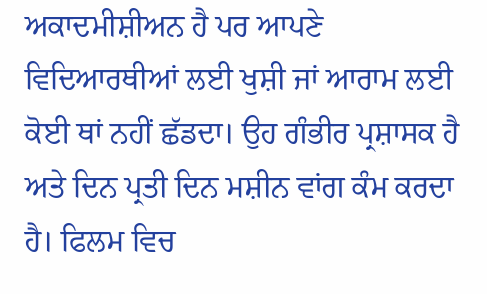ਅਕਾਦਮੀਸ਼ੀਅਨ ਹੈ ਪਰ ਆਪਣੇ ਵਿਦਿਆਰਥੀਆਂ ਲਈ ਖੁਸ਼ੀ ਜਾਂ ਆਰਾਮ ਲਈ ਕੋਈ ਥਾਂ ਨਹੀਂ ਛੱਡਦਾ। ਉਹ ਗੰਭੀਰ ਪ੍ਰਸ਼ਾਸਕ ਹੈ ਅਤੇ ਦਿਨ ਪ੍ਰਤੀ ਦਿਨ ਮਸ਼ੀਨ ਵਾਂਗ ਕੰਮ ਕਰਦਾ ਹੈ। ਫਿਲਮ ਵਿਚ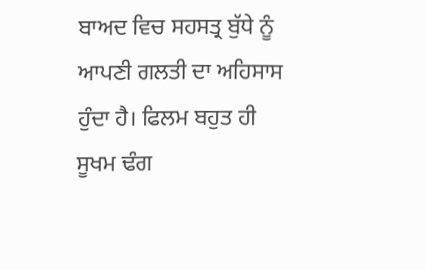ਬਾਅਦ ਵਿਚ ਸਹਸਤ੍ਰ ਬੁੱਧੇ ਨੂੰ ਆਪਣੀ ਗਲਤੀ ਦਾ ਅਹਿਸਾਸ ਹੁੰਦਾ ਹੈ। ਫਿਲਮ ਬਹੁਤ ਹੀ ਸੂਖਮ ਢੰਗ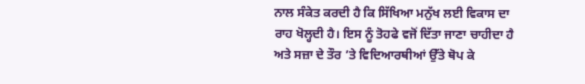ਨਾਲ ਸੰਕੇਤ ਕਰਦੀ ਹੈ ਕਿ ਸਿੱਖਿਆ ਮਨੁੱਖ ਲਈ ਵਿਕਾਸ ਦਾ ਰਾਹ ਖੋਲ੍ਹਦੀ ਹੈ। ਇਸ ਨੂੰ ਤੋਹਫੇ ਵਜੋਂ ਦਿੱਤਾ ਜਾਣਾ ਚਾਹੀਦਾ ਹੈ ਅਤੇ ਸਜ਼ਾ ਦੇ ਤੌਰ ’ਤੇ ਵਿਦਿਆਰਥੀਆਂ ਉੱਤੇ ਥੋਪ ਕੇ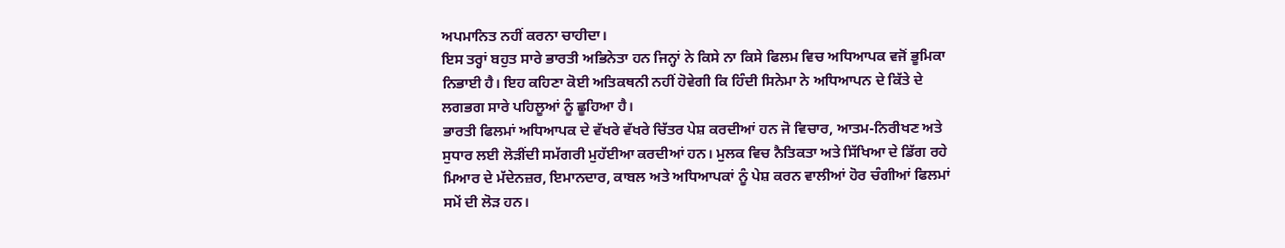ਅਪਮਾਨਿਤ ਨਹੀਂ ਕਰਨਾ ਚਾਹੀਦਾ।
ਇਸ ਤਰ੍ਹਾਂ ਬਹੁਤ ਸਾਰੇ ਭਾਰਤੀ ਅਭਿਨੇਤਾ ਹਨ ਜਿਨ੍ਹਾਂ ਨੇ ਕਿਸੇ ਨਾ ਕਿਸੇ ਫਿਲਮ ਵਿਚ ਅਧਿਆਪਕ ਵਜੋਂ ਭੂਮਿਕਾ ਨਿਭਾਈ ਹੈ। ਇਹ ਕਹਿਣਾ ਕੋਈ ਅਤਿਕਥਨੀ ਨਹੀਂ ਹੋਵੇਗੀ ਕਿ ਹਿੰਦੀ ਸਿਨੇਮਾ ਨੇ ਅਧਿਆਪਨ ਦੇ ਕਿੱਤੇ ਦੇ ਲਗਭਗ ਸਾਰੇ ਪਹਿਲੂਆਂ ਨੂੰ ਛੂਹਿਆ ਹੈ।
ਭਾਰਤੀ ਫਿਲਮਾਂ ਅਧਿਆਪਕ ਦੇ ਵੱਖਰੇ ਵੱਖਰੇ ਚਿੱਤਰ ਪੇਸ਼ ਕਰਦੀਆਂ ਹਨ ਜੋ ਵਿਚਾਰ, ਆਤਮ-ਨਿਰੀਖਣ ਅਤੇ ਸੁਧਾਰ ਲਈ ਲੋੜੀਂਦੀ ਸਮੱਗਰੀ ਮੁਹੱਈਆ ਕਰਦੀਆਂ ਹਨ। ਮੁਲਕ ਵਿਚ ਨੈਤਿਕਤਾ ਅਤੇ ਸਿੱਖਿਆ ਦੇ ਡਿੱਗ ਰਹੇ ਮਿਆਰ ਦੇ ਮੱਦੇਨਜ਼ਰ, ਇਮਾਨਦਾਰ, ਕਾਬਲ ਅਤੇ ਅਧਿਆਪਕਾਂ ਨੂੰ ਪੇਸ਼ ਕਰਨ ਵਾਲੀਆਂ ਹੋਰ ਚੰਗੀਆਂ ਫਿਲਮਾਂ ਸਮੇਂ ਦੀ ਲੋੜ ਹਨ।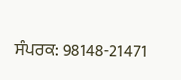ਸੰਪਰਕ: 98148-21471